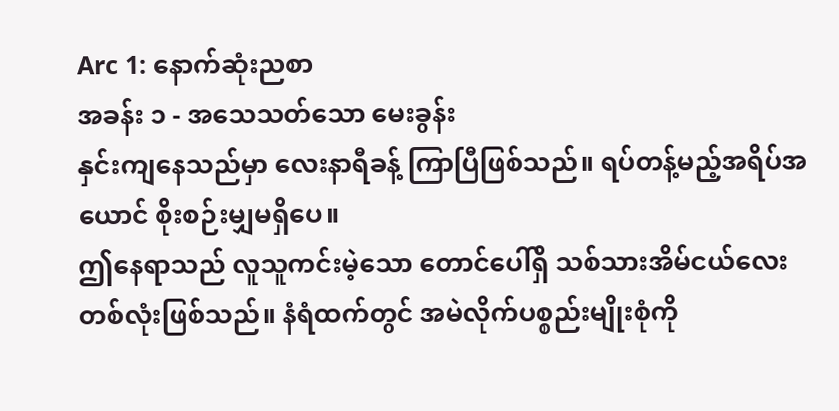Arc 1: နောက်ဆုံးညစာ
အခန်း ၁ - အသေသတ်သော မေးခွန်း
နှင်းကျနေသည်မှာ လေးနာရီခန့် ကြာပြီဖြစ်သည်။ ရပ်တန့်မည့်အရိပ်အယောင် စိုးစဉ်းမျှမရှိပေ။
ဤနေရာသည် လူသူကင်းမဲ့သော တောင်ပေါ်ရှိ သစ်သားအိမ်ငယ်လေးတစ်လုံးဖြစ်သည်။ နံရံထက်တွင် အမဲလိုက်ပစ္စည်းမျိုးစုံကို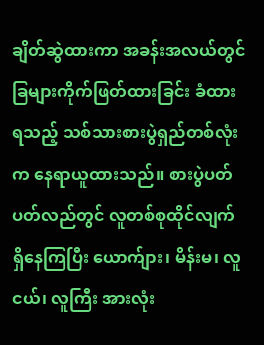ချိတ်ဆွဲထားကာ အခန်းအလယ်တွင် ခြများကိုက်ဖြတ်ထားခြင်း ခံထားရသည့် သစ်သားစားပွဲရှည်တစ်လုံးက နေရာယူထားသည်။ စားပွဲပတ်ပတ်လည်တွင် လူတစ်စုထိုင်လျက် ရှိနေကြပြီး ယောက်ျား၊ မိန်းမ၊ လူငယ်၊ လူကြီး အားလုံး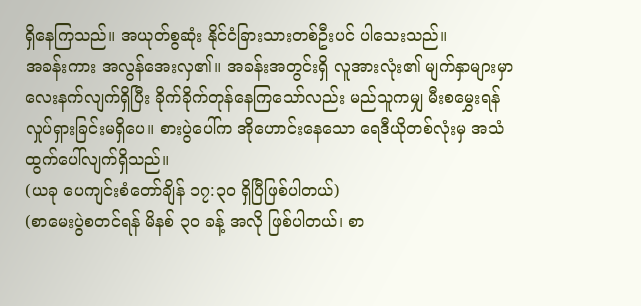ရှိနေကြသည်။ အယုတ်စွဆုံး နိုင်ငံခြားသားတစ်ဦးပင် ပါသေးသည်။
အခန်းကား အလွန်အေးလှ၏။ အခန်းအတွင်းရှိ လူအားလုံး၏ မျက်နှာများမှာ လေးနက်လျက်ရှိပြီး ခိုက်ခိုက်တုန်နေကြသော်လည်း မည်သူကမျှ မီးစမွှေးရန် လှုပ်ရှားခြင်းမရှိပေ။ စားပွဲပေါ်က အိုဟောင်းနေသော ရေဒီယိုတစ်လုံးမှ အသံထွက်ပေါ်လျက်ရှိသည်။
(ယခု ပေကျင်းစံတော်ချိန် ၁၇:၃၀ ရှိပြီဖြစ်ပါတယ်)
(စာမေးပွဲစတင်ရန် မိနစ် ၃၀ ခန့် အလို ဖြစ်ပါတယ်၊ စာ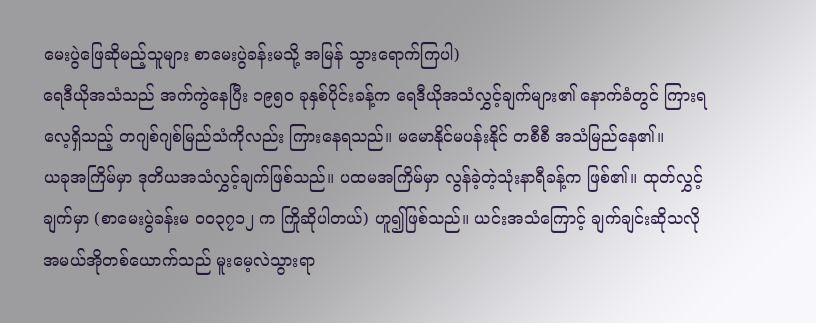မေးပွဲဖြေဆိုမည့်သူများ စာမေးပွဲခန်းမသို့ အမြန် သွားရောက်ကြပါ)
ရေဒီယိုအသံသည် အက်ကွဲနေပြီး ၁၉၅၀ ခုနှစ်ပိုင်းခန့်က ရေဒီယိုအသံလွှင့်ချက်များ၏ နောက်ခံတွင် ကြားရလေ့ရှိသည့် တဂျစ်ဂျစ်မြည်သံကိုလည်း ကြားနေရသည်။ မမောနိုင်မပန်းနိုင် တစီစီ အသံမြည်နေ၏။
ယခုအကြိမ်မှာ ဒုတိယအသံလွှင့်ချက်ဖြစ်သည်။ ပထမအကြိမ်မှာ လွန်ခဲ့တဲ့သုံးနာရီခန့်က ဖြစ်၏။ ထုတ်လွှင့်ချက်မှာ (စာမေးပွဲခန်းမ ၀၀၃၇၁၂ က ကြိုဆိုပါတယ်) ဟူ၍ဖြစ်သည်။ ယင်းအသံကြောင့် ချက်ချင်းဆိုသလို အမယ်အိုတစ်ယောက်သည် မူးမေ့လဲသွားရာ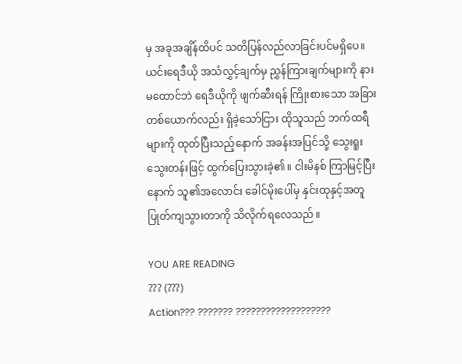မှ အခုအချိန်ထိပင် သတိပြန်လည်လာခြင်းပင်မရှိပေ။
ယင်းရေဒီယို အသံလွှင့်ချက်မှ ညွှန်ကြားချက်များကို နားမထောင်ဘဲ ရေဒီယိုကို ဖျက်ဆီးရန် ကြိုးစားသော အခြားတစ်ယောက်လည်း ရှိခဲ့သော်ငြား ထိုသူသည် ဘက်ထရီများကို ထုတ်ပြီးသည့်နောက် အခန်းအပြင်သို့ သွေးရူးသွေးတန်းဖြင့် ထွက်ပြေးသွားခဲ့၏။ ငါးမိနစ် ကြာမြင့်ပြီးနောက် သူ၏အလောင်း ခေါင်မိုးပေါ်မှ နှင်းထုနှင့်အတူ ပြုတ်ကျသွားတာကို သိလိုက်ရလေသည်။

YOU ARE READING
??? (???)
Action??? ??????? ???????????????????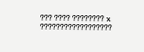??? ???? ???????? x ??????????????????